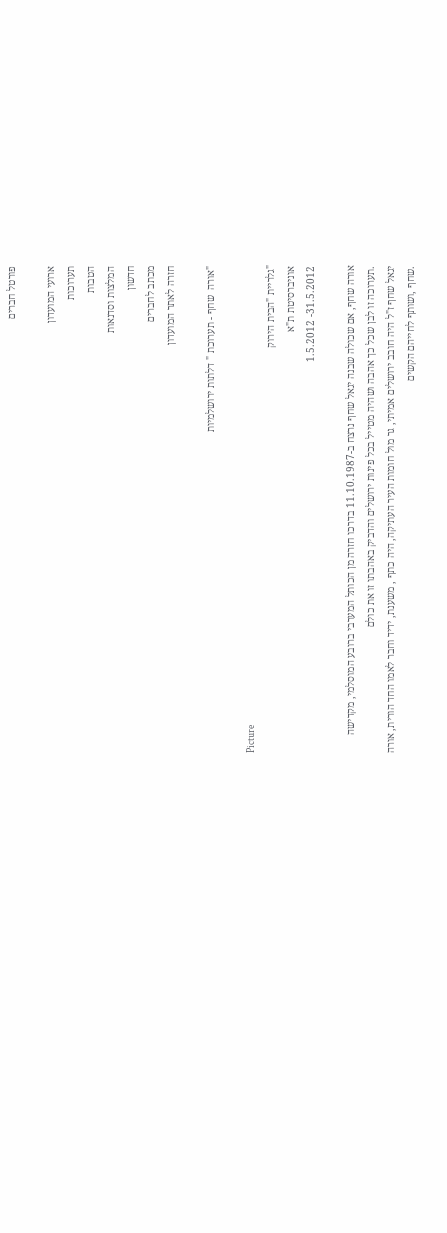פורטל חברים

ארועי המועדון
תערוכות
הטבות
המלצות וסדנאות
חדשון
מכתב לחברים
חזרה לאתר המועדון

"אורה  שחף - תערוכת " דלתות ירושלמיות

Picture
"גלריית "הבית הירוק
אוניברסיטת ת"א
31.5.2012- 1.5.2012

אורה שחף, אם שכולה שבנה יגאל שחף נרצח ב-11.10.1987 בדרכו חזרה מן הכותל המערבי ברובע המוסלמי, מקדישה
.תערוכה זו לבן שכל כך אהבה ושהיה מטייל בכל פינות ירושלים והדביק באהבתו זו את כולם
יגאל שחף ז"ל היה חובב ירושלים אמיתי, גר מול חומות העיר העתיקה, היה כתף , משענת, ידיד וחבר לאמו החד הורית, אורה
.שחף ,ושותף לחייהם הקשים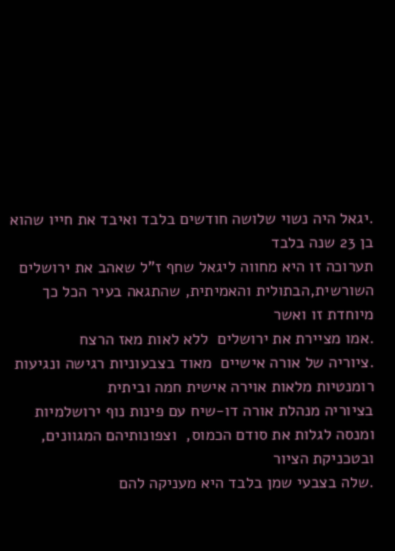.יגאל היה נשוי שלושה חודשים בלבד ואיבד את חייו שהוא בן 23 שנה בלבד
תערוכה זו היא מחווה ליגאל שחף ז"ל שאהב את ירושלים השורשית,הבתולית והאמיתית, שהתגאה בעיר הכל כך מיוחדת זו ואשר
.אמו מציירת את ירושלים  ללא לאות מאז הרצח
.ציוריה של אורה אישיים  מאוד בצבעוניות רגישה ונגיעות רומנטיות מלאות אוירה אישית חמה וביתית
בציוריה מנהלת אורה דו-שיח עם פינות נוף ירושלמיות ומנסה לגלות את סודם הכמוס,  וצפונותיהם המגוונים, ובטכניקת הציור
.שלה בצבעי שמן בלבד היא מעניקה להם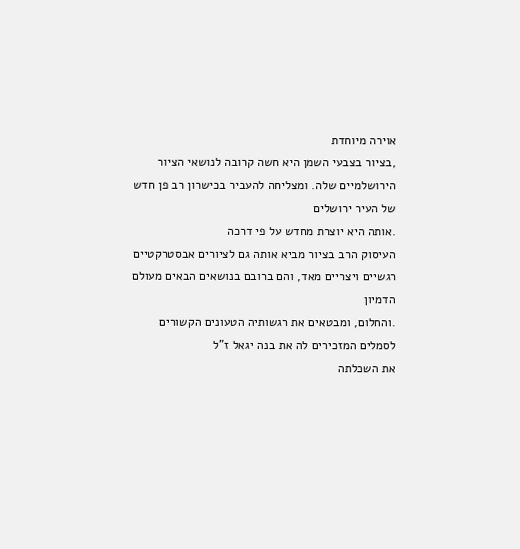אוירה מיוחדת
,בציור בצבעי השמן היא חשה קרובה לנושאי הציור הירושלמיים שלה. ומצליחה להעביר בכישרון רב פן חדש של העיר ירושלים
.אותה היא יוצרת מחדש על פי דרכה
העיסוק הרב בציור מביא אותה גם לציורים אבסטרקטיים רגשיים ויצריים מאד, והם ברובם בנושאים הבאים מעולם הדמיון
.והחלום, ומבטאים את רגשותיה הטעונים הקשורים לסמלים המזכירים לה את בנה יגאל ז"ל
את השכלתה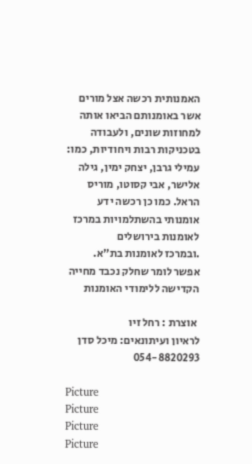האמנותית רכשה אצל מורים אשר באומנותם הביאו אותה למחוזות שונים, ולעבודה בטכניקות רבות ויחודיות, כמו: עמילי גרבן, יצחק ימין, גילה אלישר, אבי קסוטו, מוריס הראל. כמו כן רכשה ידע אומנותי בהשתלמויות במרכז לאומנות בירושלים
.ובמרכז לאומנות בת"א. אפשר לומר שחלק נכבד מחייה הקדישה ללימודי האומנות

 אוצרת : רחל זיו
לראיון ועיתונאים: מיכל סדן 054-8820293

Picture
Picture
Picture
Picture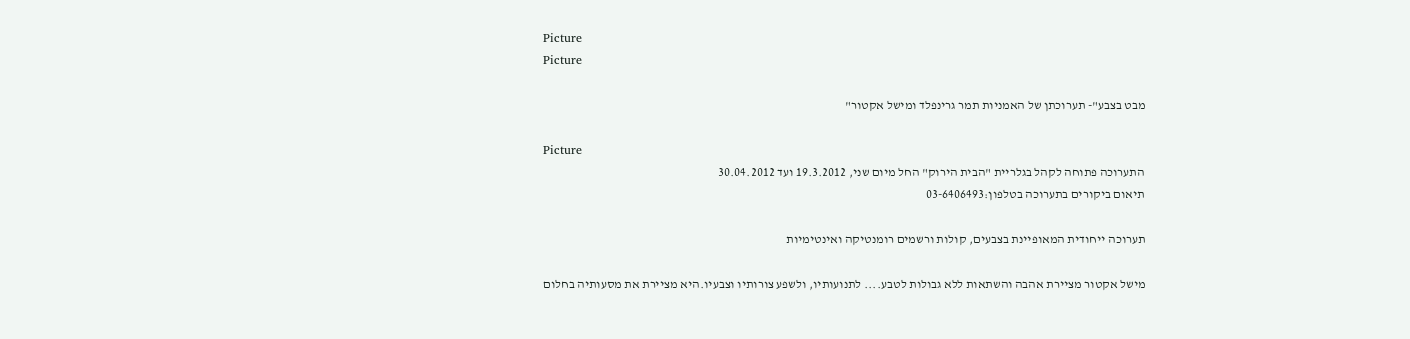Picture
Picture

מבט בצבע"- תערוכתן של האמניות תמר גרינפלד ומישל אקטור"

Picture
התערוכה פתוחה לקהל בגלריית "הבית הירוק" החל מיום שני, 19.3.2012 ועד 30.04.2012
תיאום ביקורים בתערוכה בטלפון:03-6406493

תערוכה ייחודית המאופיינת בצבעים, קולות ורשמים רומנטיקה ואינטימיות

מישל אקטור מציירת אהבה והשתאות ללא גבולות לטבע.... לתנועותיו, ולשפע צורותיו וצבעיו.היא מציירת את מסעותיה בחלום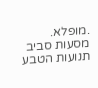.מופלא. מסעות סביב תנועות הטבע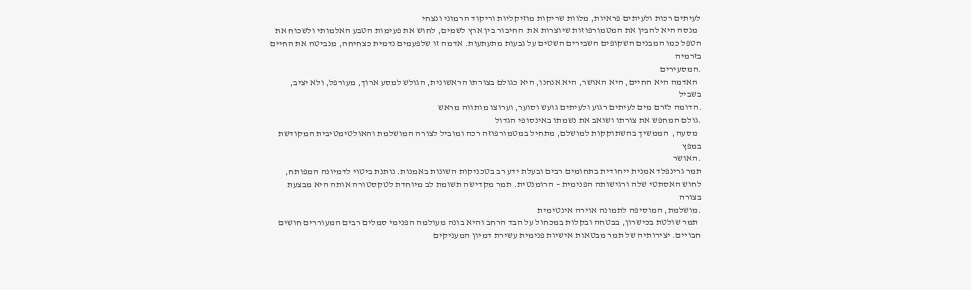לעיתים רכות ולעיתים פראיות, מלוות שריקות מוזיקליות וריקוד הרמוני ונצחי
  מנסה היא להבין את המטמורפוזות שיוצרות את  החיבור בין ארץ לשמים, לחוש את פעימות הטבע האלמותי ולשכוח את הטפל כמו המבנים השקופים השבירים השטים על גבעות מתעתעות. אדמה זו שלפעמים נדמית כצחיחה, מנביטה את החיים בזרמיה
.המסעירים
  האדמה היא החיים, היא האושר, היא אנחנו, היא כגולם בצורתו הראשונית, הגולש למסע ארוך, מעורפל, ולא יציב, בשביל
.הדומה לזרם מים לעיתים רגוע ולעיתים גועש וסוער, וערוצו מותווה מראש
.גולם המחפש את צורתו ושואב את נשמתו באינסופי הגדול
  מסעה,  הממשיך בהשתוקקות למושלם, מתחיל במטמורפוזה רכה ומוביל לצורה המושלמת והאולטימטיבית המקודשת במפץ
.האושר
תמר גרינפלד אמנית ייחודית בתחומים רבים ובעלת ידע רב בטכניקות השונות באמנות. נותנת ביטוי לדמיונה המפותח, לחוש האסתטי שלה ורגישותה הפנימית – הרומנטית. תמר מקדישה תשומת לב מיוחדת לטקסטורה אותה היא מבצעת בצורה
.מושלמת, המוסיפה לתמונה אוירה אינטימית
  תמר שולטת בכישרון, בבטחה ובקלות במכחול על הבד הרחב והיא בונה מעולמה הפנימי סמלים רבים המעוררים חושים חבויים. יצירותיה של תמר מבטאות אישיות פנימית עשירת דמיון המעניקים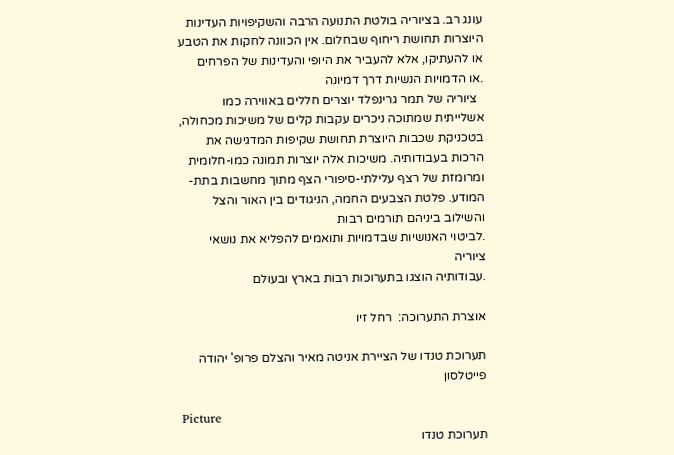עונג רב. בציוריה בולטת התנועה הרבה והשקיפויות העדינות היוצרות תחושת ריחוף שבחלום. אין הכוונה לחקות את הטבע או להעתיקו, אלא להעביר את היופי והעדינות של הפרחים
.או הדמויות הנשיות דרך דמיונה
  ציוריה של תמר גרינפלד יוצרים חללים באווירה כמו אשלייתית שמתוכה ניכרים עקבות קלים של משיכות מכחולה, בטכניקת שכבות היוצרת תחושת שקיפות המדגישה את הרכות בעבודותיה. משיכות אלה יוצרות תמונה כמו-חלומית ומרומזת של רצף עלילתי-סיפורי הצף מתוך מחשבות בתת-המודע. פלטת הצבעים החמה, הניגודים בין האור והצל והשילוב ביניהם תורמים רבות
.לביטוי האנושיות שבדמויות ותואמים להפליא את נושאי ציוריה
.עבודותיה הוצגו בתערוכות רבות בארץ ובעולם

אוצרת התערוכה:  רחל זיו

תערוכת טנדו של הציירת אניטה מאיר והצלם פרופ' יהודה פייטלסון

Picture
תערוכת טנדו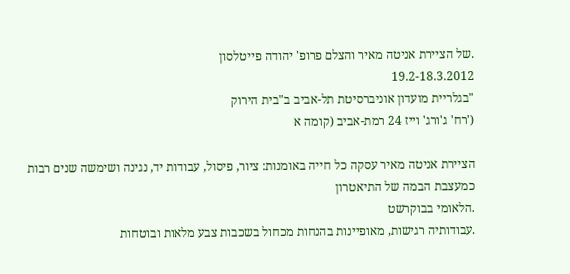.של הציירת אניטה מאיר והצלם פרופ' יהודה פייטלסון
19.2-18.3.2012
"בגלריית מועדון אוניברסיטת תל-אביב ב"בית הירוק
('רח' ג'ורג' וייז 24 רמת-אביב (קומה א

הציירת אניטה מאיר עסקה כל חייה באומנות: ציור, פיסול, עבודות יד, נגינה ושימשה שנים רבות כמעצבת הבמה של התיאטרון
.הלאומי בבוקרשט
.עבודותיה רגישות, מאופיינות בהנחות מכחול בשכבות צבע מלאות ובוטחות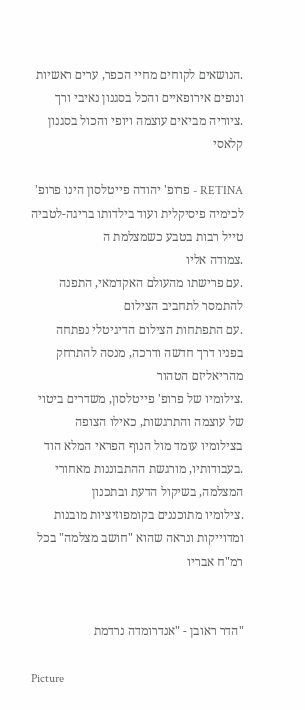.הנושאים לקוחים מחיי הכפר, ערים ראשיות ונופים אירופאיים והכל בסגנון נאיבי ורך
.ציוריה מביאים עוצמה ויופי והכול בסגנון קלאסי

RETINA - פרופ' יהודה פייטלסון הינו פרופ' לכימיה פיסיקלית ועוד בילדותו בריגה-לטביה טייל רבות בטבע כשמצלמת ה
.צמודה אליו
.עם פרישתו מהעולם האקדמאי, התפנה להתמסר לתחביב הצילום
.עם התפתחות הצילום הדיגיטלי נפתחה בפניו דרך חדשה ודרכה, מנסה להתרחק מהריאליזם הטהור
.צילומיו של פרופ' פייטלסון, משדרים ביטוי של עוצמה והתרגשות, כאילו הצופה בצילומיו עומד מול הנוף הפראי המלא הוד
.בעבודותיו, מורגשת ההתבוננות מאחורי המצלמה, בשיקול הדעת ובתכנון
.צילומיו מתוכננים בקומפוזיציות מובנות ומדוייקות ונראה שהוא "חושב מצלמה" בכל רמ"ח אבריו


"הדר ראובן - "אנדרומדה נרדמת

Picture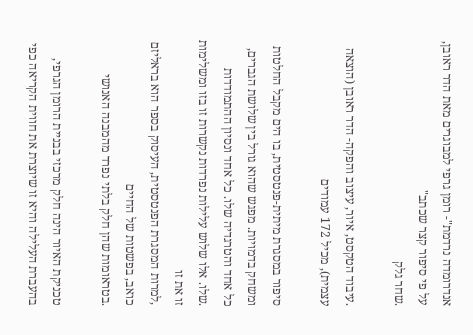אנדרומדה נרדמת"- רומן גרפי למבוגרים מאת הדר ראובן, על פי סיפור קצר שכתב"
.שחר גלק

.עיבוד הטקסט, איור, עיצוב והפקה- הדר ראובן (הוצאה עצמית), מכיל 172 עמודים

סיפור במסגרת מיתית-פנטסטית, בו הים מקבל החלטות ומשחק בדמויות. מפגש שהוא גורל בין שלושת הגברים, כל אחד והטרגדיה שלו. כל אחד ונסיון ההתמודדות
.שלו. אלו שלוש עלילות נפרדות נקשרות זו בזו ומשלימות זו את זו
,למרות המסגרת הפנטסטית, העיסוק בספר הוא בראליזם כואב, בפשטות של החיים
.בטראומות שהן חלק בלתי נפרד מהמבנה האנושי

טכניקת האיור הינה חלק מרכזי בבניית הרומן הגרפי, בהעברת העלילה והיא זו שיוצרת את חווית הקריאה כפי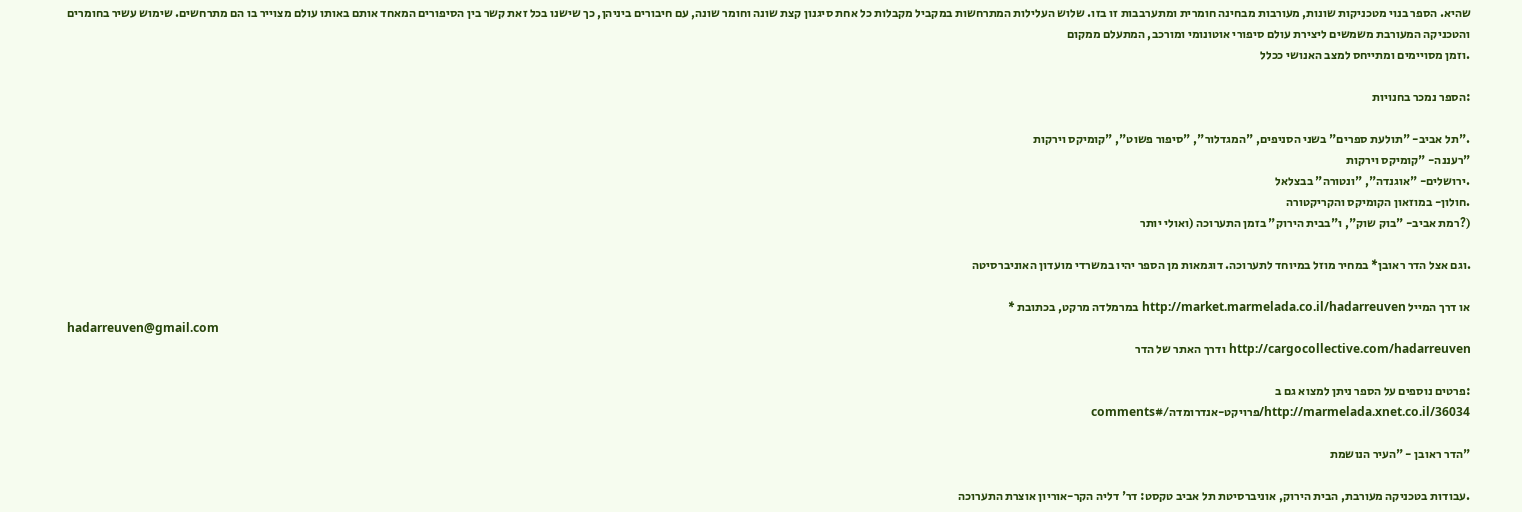שהיא. הספר בנוי מטכניקות שונות, מעורבות מבחינה חומרית ומתערבבות זו בזו. שלוש העלילות המתרחשות במקביל מקבלות כל אחת סיגנון קצת שונה וחומר שונה, עם חיבורים ביניהן, כך שישנו בכל זאת קשר בין הסיפורים המאחד אותם באותו עולם מצוייר בו הם מתרחשים. שימוש עשיר בחומרים והטכניקה המעורבת משמשים ליצירת עולם סיפורי אוטונומי ומורכב, המתעלם ממקום
.וזמן מסויימים ומתייחס למצב האנושי ככלל

:הספר נמכר בחנויות

."תל אביב- "תולעת ספרים" בשני הסניפים, "המגדלור", "סיפור פשוט", "קומיקס וירקות
"רעננה- "קומיקס וירקות
.ירושלים- "אוגנדה", "ונטורה" בבצלאל
.חולון- במוזאון הקומיקס והקריקטורה
(?רמת אביב- "בוק שוק", ו"בבית הירוק" בזמן התערוכה (ואולי יותר

.וגם אצל הדר ראובן* במחיר מוזל במיוחד לתערוכה. דוגמאות מן הספר יהיו במשרדי מועדון האוניברסיטה

או דרך המייל http://market.marmelada.co.il/hadarreuven במרמלדה מרקט, בכתובת *
hadarreuven@gmail.com
http://cargocollective.com/hadarreuven ודרך האתר של הדר

:פרטים נוספים על הספר ניתן למצוא גם ב
http://marmelada.xnet.co.il/36034/פרויקט-אנדרומדה/#comments

"הדר ראובן - "העיר הנושמת

.עבודות בטכניקה מעורבת, הבית הירוק, אוניברסיטת תל אביב טקסט: דר' דליה הקר-אוריון אוצרת התערוכה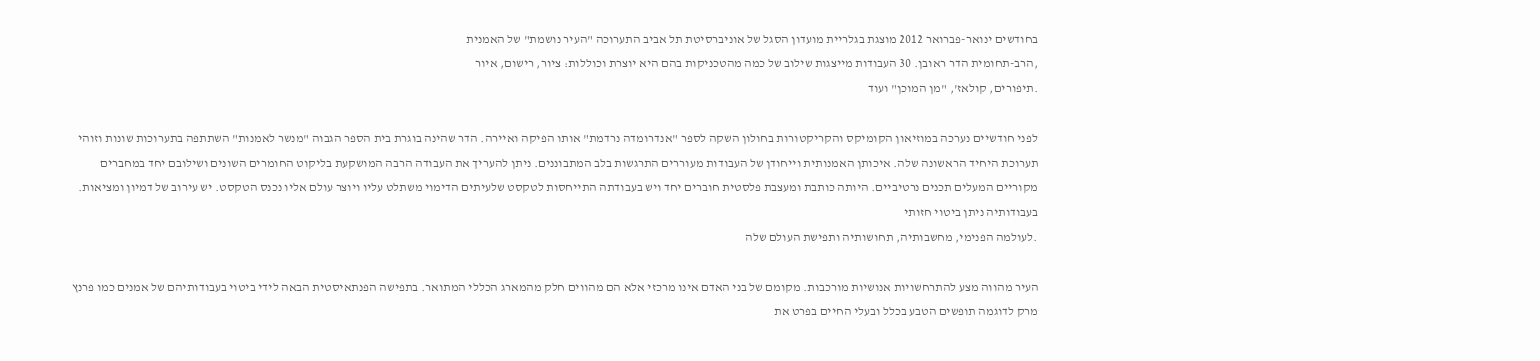בחודשים ינואר-פברואר 2012 מוצגת בגלריית מועדון הסגל של אוניברסיטת תל אביב התערוכה "העיר נושמת" של האמנית
,הרב-תחומית הדר ראובן. 30 העבודות מייצגות שילוב של כמה מהטכניקות בהם היא יוצרת וכוללות: ציור, רישום, איור
.תיפורים, קולאז', "מן המוכן" ועוד

לפני חודשיים נערכה במוזיאון הקומיקס והקריקטורות בחולון השקה לספר "אנדרומדה נרדמת" אותו הפיקה ואיירה. הדר שהינה בוגרת בית הספר הגבוה "מנשר לאמנות" השתתפה בתערוכות שונות וזוהי תערוכת היחיד הראשונה שלה. איכותן האמנותית וייחודן של העבודות מעוררים התרגשות בלב המתבוננים. ניתן להעריך את העבודה הרבה המושקעת בליקוט החומרים השונים ושילובם יחד במחברים מקוריים המעלים תכנים נרטיביים. היותה כותבת ומעצבת פלסטית חוברים יחד ויש בעבודתה התייחסות לטקסט שלעיתים הדימוי משתלט עליו ויוצר עולם אליו נכנס הטקסט. יש עירוב של דמיון ומציאות. בעבודותיה ניתן ביטוי חזותי
.לעולמה הפנימי, מחשבותיה, תחושותיה ותפישת העולם שלה

העיר מהווה מצע להתרחשויות אנושיות מורכבות. מקומם של בני האדם אינו מרכזי אלא הם מהווים חלק מהמארג הכללי המתואר. בתפישה הפנתאיסטית הבאה לידי ביטוי בעבודותיהם של אמנים כמו פרנץ מרק לדוגמה תופשים הטבע בכלל ובעלי החיים בפרט את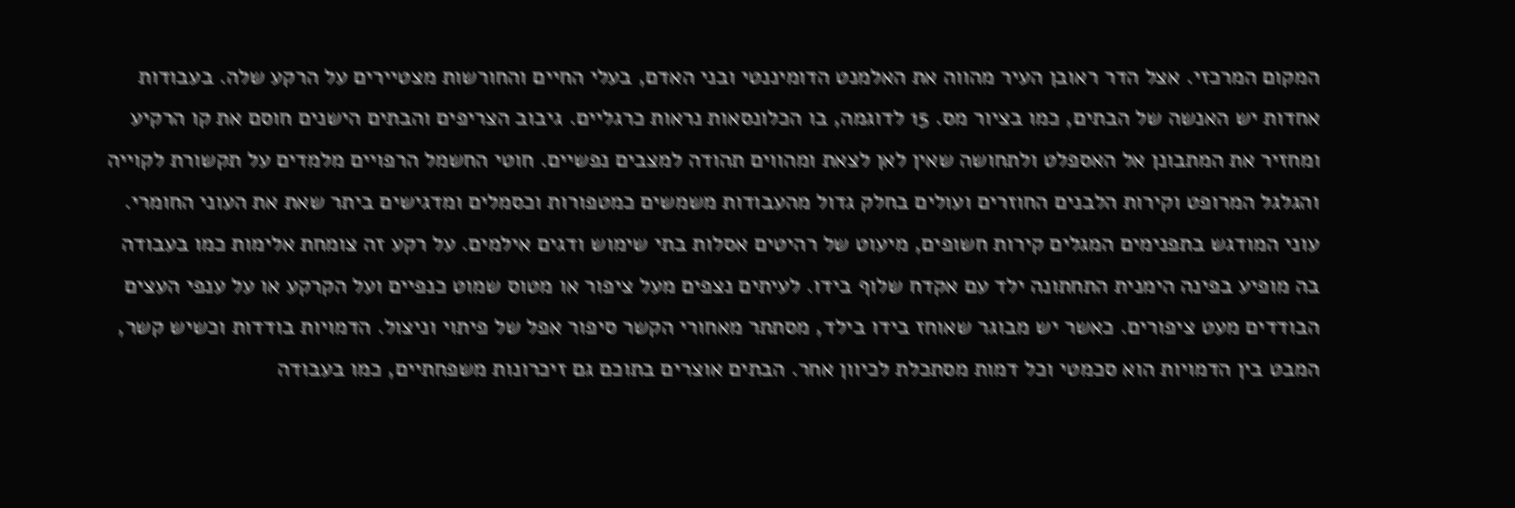המקום המרכזי. אצל הדר ראובן העיר מהווה את האלמנט הדומיננטי ובני האדם, בעלי החיים והחורשות מצטיירים על הרקע שלה. בעבודות אחדות יש האנשה של הבתים, כמו בציור מס. 15 לדוגמה, בו הכלונסאות נראות כרגליים. גיבוב הצריפים והבתים הישנים חוסם את קו הרקיע ומחזיר את המתבונן אל האספלט ולתחושה שאין לאן לצאת ומהווים תהודה למצבים נפשיים. חוטי החשמל הרפויים מלמדים על תקשורת לקוייה והגלגל המרופט וקירות הלבנים החוזרים ועולים בחלק גדול מהעבודות משמשים כמטפורות וכסמלים ומדגישים ביתר שאת את העוני החומרי. עוני המודגש בתפנימים המגלים קירות חשופים, מיעוט של רהיטים אסלות בתי שימוש ודגים אילמים. על רקע זה צומחת אלימות כמו בעבודה בה מופיע בפינה הימנית התחתונה ילד עם אקדח שלוף בידו. לעיתים נצפים מעל ציפור או מטוס שמוט כנפיים ועל הקרקע או על ענפי העצים הבודדים מעט ציפורים. כאשר יש מבוגר שאוחז בידו בילד, מסתתר מאחורי הקשר סיפור אפל של פיתוי וניצול. הדמויות בודדות וכשיש קשר, המבט בין הדמויות הוא סכמטי וכל דמות מסתכלת לכיוון אחר. הבתים אוצרים בתוכם גם זיכרונות משפחתיים, כמו בעבודה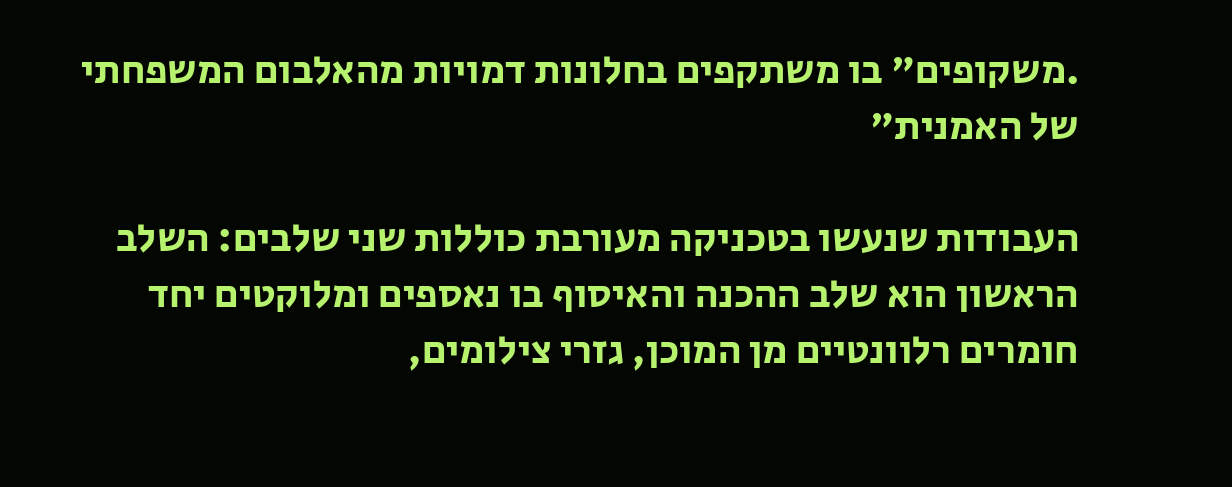.משקופים" בו משתקפים בחלונות דמויות מהאלבום המשפחתי של האמנית"

העבודות שנעשו בטכניקה מעורבת כוללות שני שלבים: השלב הראשון הוא שלב ההכנה והאיסוף בו נאספים ומלוקטים יחד חומרים רלוונטיים מן המוכן, גזרי צילומים,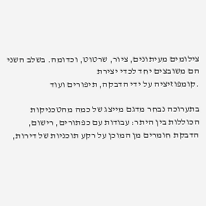צילומים מעיתונים, ציור, שרטוט, וכדומה. בשלב השני הם משובצים יחד לכדי יצירת
.קומפוזיציה על ידי הדבקה, תיפורים ועוד

בתערוכה נבחר מדגם מייצג של כמה מהטכניקות הכוללות בין היתר: עבודות עם כפתורים, רישום, הדבקת חומרים מן המוכן על רקע תוכניות של דירות,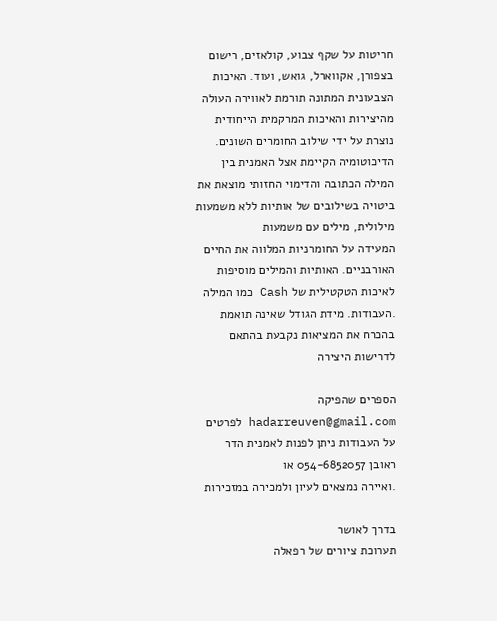חריטות על שקף צבוע, קולאזים, רישום בצפורן, אקווארל, גואש, ועוד. האיכות הצבעונית המתונה תורמת לאווירה העולה מהיצירות והאיכות המרקמית הייחודית נוצרת על ידי שילוב החומרים השונים. הדיכוטומיה הקיימת אצל האמנית בין המילה הכתובה והדימוי החזותי מוצאת את ביטויה בשילובים של אותיות ללא משמעות מילולית, מילים עם משמעות
המעידה על החומרניות המלווה את החיים האורבניים. האותיות והמילים מוסיפות לאיכות הטקטילית של Cash כמו המילה
.העבודות. מידת הגודל שאינה תואמת בהכרח את המציאות נקבעת בהתאם לדרישות היצירה

הספרים שהפיקה hadarreuven@gmail.com לפרטים על העבודות ניתן לפנות לאמנית הדר ראובן 054-6852057 או
.ואיירה נמצאים לעיון ולמכירה במזכירות

בדרך לאושר
תערוכת ציורים של רפאלה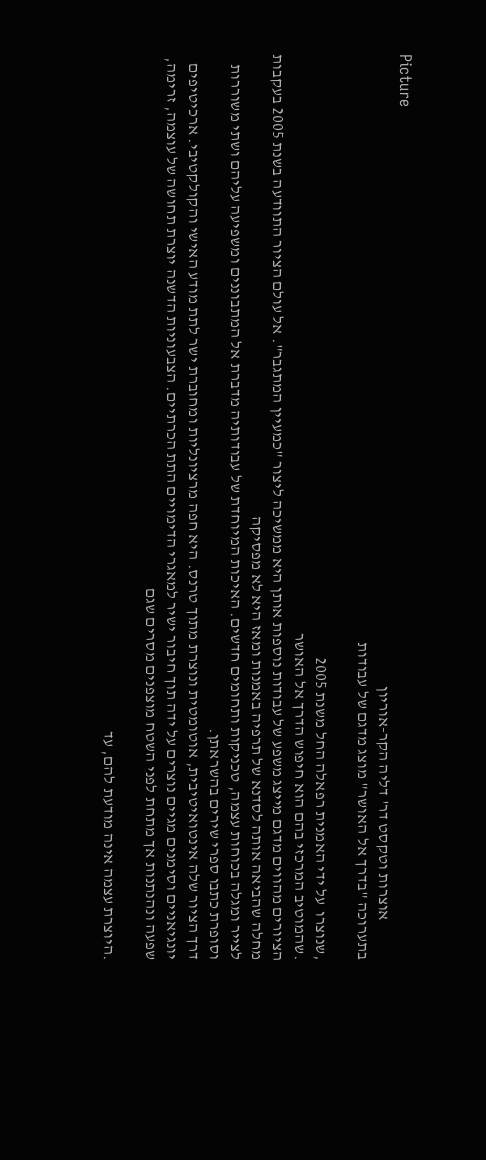Picture
            אוצרות וטקסט דר' דליה הקר-אוריון
בתערוכה "בדרך אל האושר" מוצג מדגם של עבודות

,שנוצרו  על ידי האמנית רפאלה החל משנת 2005
.שהמוטיב המרכזי בהם הוא חיפוש הדרך אל האושר
הציורים מהווים מדגם מייצג משפע של עבודות נוספות אותן היא ממשיכה ליצור "כמעיין המתגבר". אל עולם הציור התוודעה בשנת 2005 בעקבות מחלה שהביאה אותה לסדנא של תרפיה באמנות ומאז היא לא מפסיקה
לצייר ומגלה בכוחות עצמה, טכניקות ותחומים חדשים. האיכות המיוחדת של עבודותיה מדברת אל המתבוננים ומשפיעה עליהם ושתי משוררות וסופרת כתבו ספרי שירים בהשראתן.
דרך הציור שלה אינטואיטיבית, אוטומטית ונוצרת מתוך טרנס. היא חפה מרציונליות ומחוברת ישר לתת מודע האישי והקולקטיבי. ארכיטיפים יונגיאניים וסימנים מגיים נוצרים על ידה תוך חיבור ישיר למאגרי הדימויים התת הכרתיים. הצבעוניות הדשנה יוצרת תחושה של עוצמה, זרימה, שפעה ונהנתנות אך מתחת לפני השטח מוצפנים מסרים שגם

.היוצרת עצמה אינה מודעת להם, עד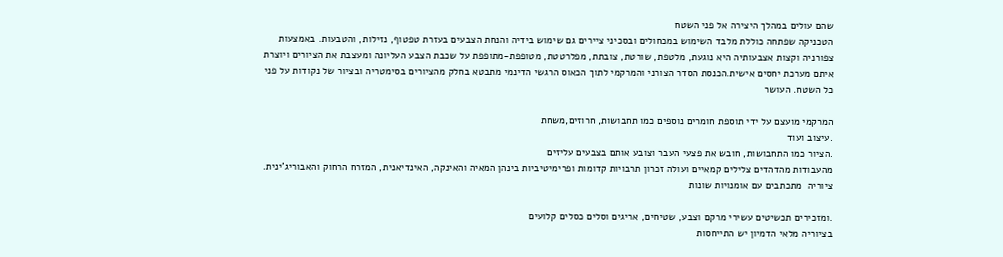שהם עולים במהלך היצירה אל פני השטח
הטכניקה שפתחה כוללת מלבד השימוש במכחולים ובסכיני ציירים גם שימוש בידיה והנחת הצבעים בעזרת טפטוף, נזילות, והטבעות. באמצעות צפורניה וקצות אצבעותיה היא נוגעת, מלטפת, שורטת, צובתת, מפלרטטת, מטופפת-מתופפת על שכבת הצבע העליונה ומעצבת את הציורים ויוצרת איתם מערכת יחסים אישית.הכנסת הסדר הצורני והמרקמי לתוך הכאוס הרגשי הדינמי מתבטא בחלק מהציורים בסימטריה ובציור של נקודות על פני כל השטח. העושר

המרקמי מועצם על ידי תוספת חומרים נוספים כמו תחבושות, חרוזים,משחת
.עיצוב ועוד
.הציור כמו התחבושות, חובש את פצעי העבר וצובע אותם בצבעים עליזים
מהעבודות מהדהדים צלילים קמאיים ועולה זכרון תרבויות קדומות ופרימיטיביות בינהן המאיה והאינקה, האינדיאנית, המזרח הרחוק והאבוריג'ינית. ציוריה  מתכתבים עם אומנויות שונות

.ומזכירים תכשיטים עשירי מרקם וצבע, שטיחים, אריגים וסלים כסלים קלועים
בציוריה מלאי הדמיון יש התייחסות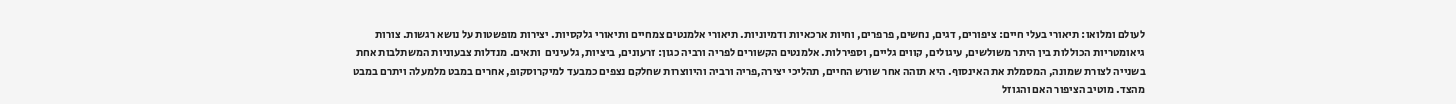לעולם ומלואו: תיאורי בעלי חיים: ציפורים, דגים, נחשים, פרפרים, וחיות ארכאיות ודמיוניות. תיאורי אלמנטים צמחיים ותיאורי גלקסיות. יצירות מופשטות על נושא רגשות. צורות גיאומטריות הכוללות בין היתר משולשים, עיגולים, קווים גליים, וספירלות. אלמנטים הקשורים לפריה ורביה כגון: זרעונים, ביציות, גלעינים  ותאים. מנדלות צבעוניות המשתלבות אחת בשנייה לצורת שמונה, המסמלת את האינסוף. היא תוהה אחר שורש החיים, תהליכי יצירה,פריה ורביה והיווצרות שחלקם נצפים כמבעד למיקרוסקופ, אחרים במבט מלמעלה ויתרם במבט מהצד. מוטיב הציפור האם והגוזל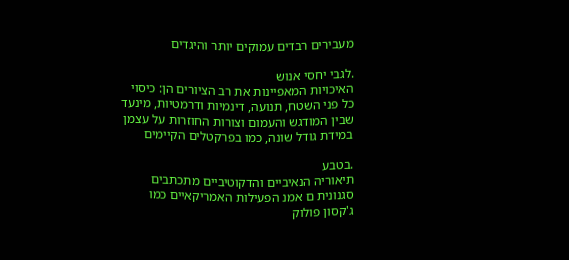מעבירים רבדים עמוקים יותר והיגדים

.לגבי יחסי אנוש
האיכויות המאפיינות את רב הציורים הן: כיסוי כל פני השטח, תנועה, דינמיות ודרמטיות, מינעד שבין המודגש והעמום וצורות החוזרות על עצמן במידת גודל שונה, כמו בפרקטלים הקיימים

.בטבע
תיאוריה הנאיביים והדקוטיביים מתכתבים סגנונית ם אמנ הפעילות האמריקאיים כמו ג'קסון פולוק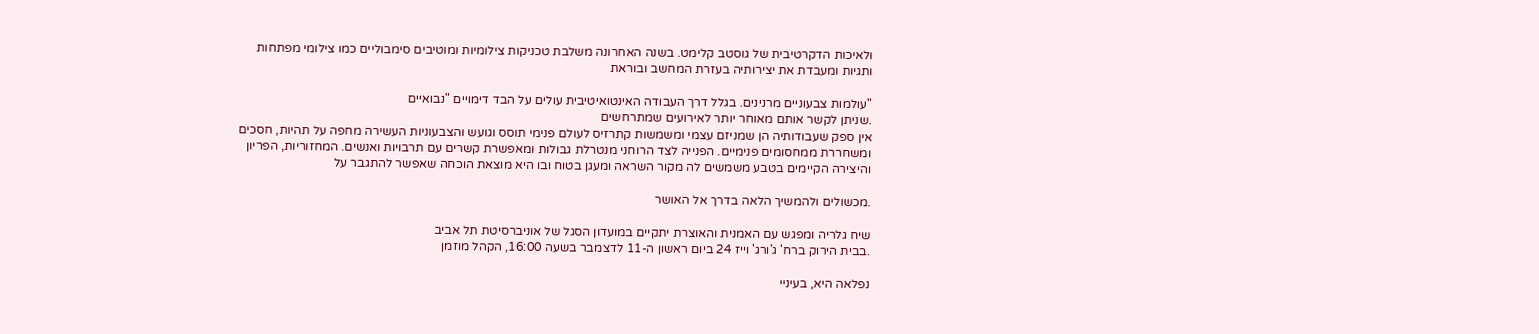ולאיכות הדקרטיבית של גוסטב קלימט. בשנה האחרונה משלבת טכניקות צילומיות ומוטיבים סימבוליים כמו צילומי מפתחות ותגיות ומעבדת את יצירותיה בעזרת המחשב ובוראת

"עולמות צבעוניים מרנינים. בגלל דרך העבודה האינטואיטיבית עולים על הבד דימויים "נבואיים
.שניתן לקשר אותם מאוחר יותר לאירועים שמתרחשים
אין ספק שעבודותיה הן שמניזם עצמי ומשמשות קתרזיס לעולם פנימי תוסס וגועש והצבעוניות העשירה מחפה על תהיות, חסכים ומשחררת ממחסומים פנימיים. הפנייה לצד הרוחני מנטרלת גבולות ומאפשרת קשרים עם תרבויות ואנשים. המחזוריות, הפריון והיצירה הקיימים בטבע משמשים לה מקור השראה ומעגן בטוח ובו היא מוצאת הוכחה שאפשר להתגבר על

.מכשולים ולהמשיך הלאה בדרך אל האושר

שיח גלריה ומפגש עם האמנית והאוצרת יתקיים במועדון הסגל של אוניברסיטת תל אביב
.בבית הירוק ברח' ג'ורג' וייז 24 ביום ראשון ה-11 לדצמבר בשעה 16:00, הקהל מוזמן

נפלאה היא, בעיניי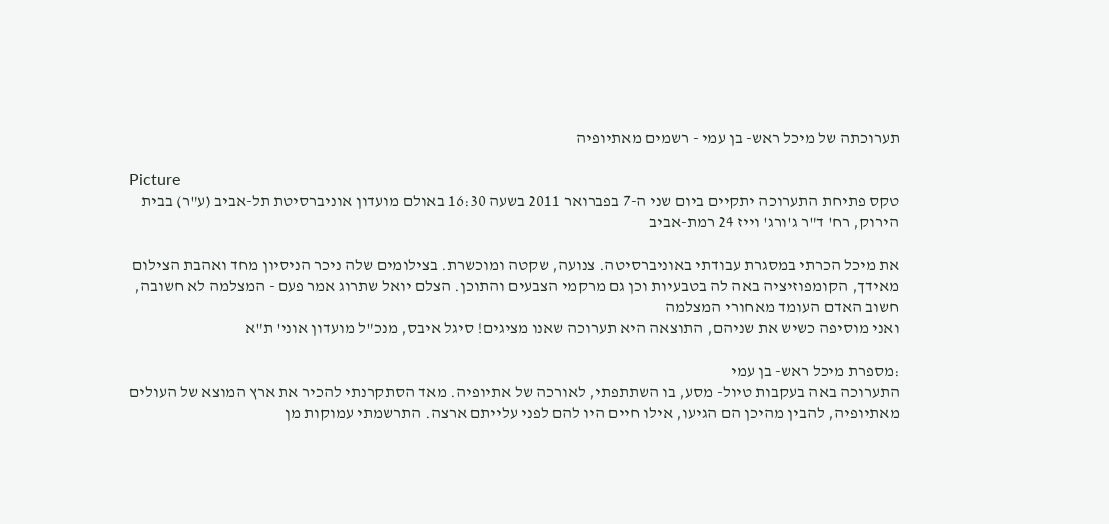תערוכתה של מיכל ראש- בן עמי - רשמים מאתיופיה

Picture
טקס פתיחת התערוכה יתקיים ביום שני ה-7 בפברואר 2011 בשעה 16:30 באולם מועדון אוניברסיטת תל-אביב (ע"ר) בבית הירוק, רח' ד"ר ג'ורג' וייז 24 רמת-אביב

את מיכל הכרתי במסגרת עבודתי באוניברסיטה. צנועה, שקטה ומוכשרת. בצילומים שלה ניכר הניסיון מחד ואהבת הצילום מאידך, הקומפוזיציה באה לה בטבעיות וכן גם מרקמי הצבעים והתוכן. הצלם יואל שתרוג אמר פעם - המצלמה לא חשובה, חשוב האדם העומד מאחורי המצלמה
ואני מוסיפה כשיש את שניהם, התוצאה היא תערוכה שאנו מציגים! סיגל איבס, מנכ"ל מועדון אוני' ת"א

:מספרת מיכל ראש- בן עמי
התערוכה באה בעקבות טיול- מסע, בו השתתפתי, לאורכה של אתיופיה. מאד הסתקרנתי להכיר את ארץ המוצא של העולים מאתיופיה, להבין מהיכן הם הגיעו, אילו חיים היו להם לפני עלייתם ארצה. התרשמתי עמוקות מן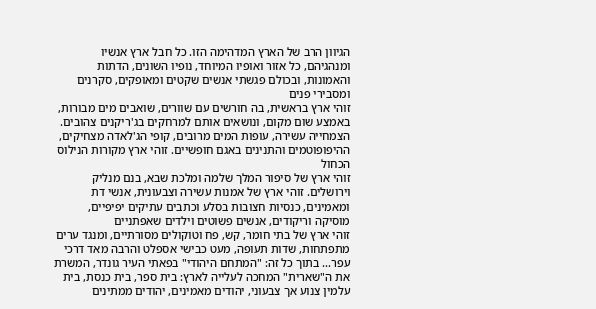הגיוון הרב של הארץ המדהימה הזו. כל חבל ארץ אנשיו ומנהגיהם, כל אזור ואופיו המיוחד, נופיו השונים, הדתות והאמונות, ובכולם פגשתי אנשים שקטים ומאופקים, סקרנים ומסבירי פנים
זוהי ארץ בראשית, בה חורשים עם שוורים, שואבים מים מבורות, באמצע שום מקום, ונושאים אותם למרחקים בג'ריקנים צהובים. הצמחייה עשירה, עופות המים מרובים, קופי הג'לאדה מצחיקים, ההיפופוטמים והתנינים באגם חופשיים. זוהי ארץ מקורות הנילוס הכחול
זוהי ארץ של סיפור המלך שלמה ומלכת שבא, בנם מנליק וירושלים. זוהי ארץ של אמנות עשירה וצבעונית, אנשי דת ומאמינים, כנסיות חצובות בסלע וכתבים עתיקים יפיפיים, מוסיקה וריקודים, אנשים פשוטים וילדים שאפתניים
זוהי ארץ של בתי חומר, קש, פח וטוקולים מסורתיים, ומנגד ערים מתפתחות, שדות תעופה, מעט כבישי אספלט והרבה מאד דרכי עפר... בתוך כל זה: "המתחם היהודי" בפאתי העיר גונדר, המשרת את ה"שארית" המחכה לעלייה לארץ: בית ספר, בית כנסת, בית עלמין צנוע אך צבעוני, יהודים מאמינים, יהודים ממתינים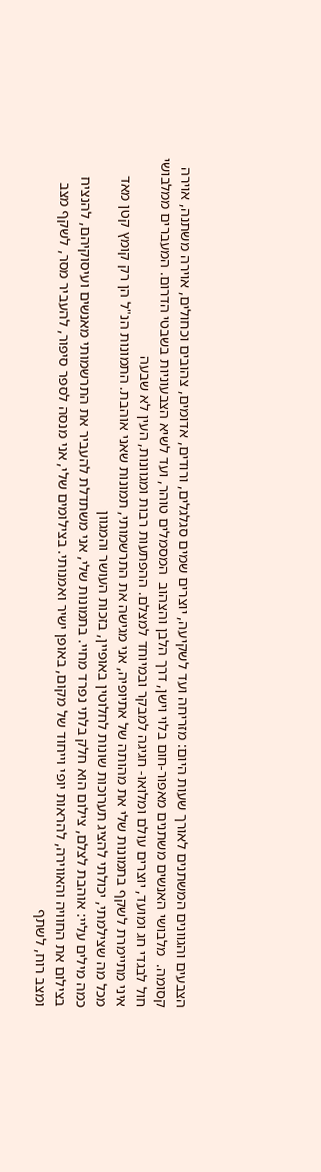הצבעים והגוונים המשתנים לאורך שעות היום: מזריחה ועד לשקיעה, יוצרים שמים סגלגלים, ורודים, אדומים, צהובים וכחולים, אוירה משתנה, אוירה קסומה.  מלבושי האנשים משתנים מאפור-חום בלוי וישן, דרך הלבן והצהוב  המסמלים טוהר, ועד לשיא הצבעוניות בשבטי הדרום. המעברים ממלבושי חול לבגדי חג ומועד, יוצרים עולם ומלואו- חגיגה למבקר ובמיוחד למצלם. ההפתעות רבות ומגוונות, העין לא שבעה
איני מתיימרת לשקף בתמונות שלי את מהותה של אתיופיה, אני מגישה את התרשמותי, תמונות שאני אוהבת. התמונות הנ"ל הן רק קומץ קטן מאד מכל מה שצילמתי, יכולתי להציג תערוכות שונות לחלוטין באופיין, בזכות העושר והמגוון
כמה מילים עליי: אוהבת לצלם, צילום הוא חלק בלתי נפרד מחיי. בתמונות שלי, אני משתדלת להעביר את התרשמותי מאנשים ועיסוקיהם, להנציח בצילום את החוויה והאווירה, להראות יופי וייחוד של מקום, באופן ישיר ואמנותי. בצילומים שלי, אני מנסה לספר סיפור, להעביר מסר, לשקף מצב ומצב רוח, לשתף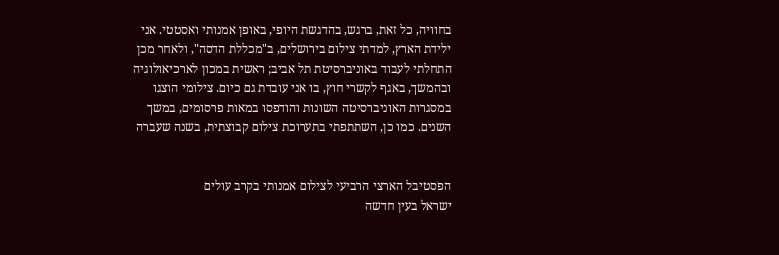בחוויה, כל זאת, ברגש, בהדגשת היופי, באופן אמנותי ואסטטי. אני ילידת הארץ, למדתי צילום בירושלים, ב"מכללת הדסה", ולאחר מכן התחלתי לעבוד באוניברסיטת תל אביב; ראשית במכון לארכיאולוגיה ובהמשך, באגף לקשרי חוץ, בו אני עובדת גם כיום. צילומי הוצגו במסגרות האוניברסיטה השונות והודפסו במאות פרסומים, במשך השנים. כמו כן, השתתפתי בתערוכת צילום קבוצתית, בשנה שעברה


הפסטיבל הארצי הרביעי לצילום אמנותי בקרב עולים
ישראל בעין חדשה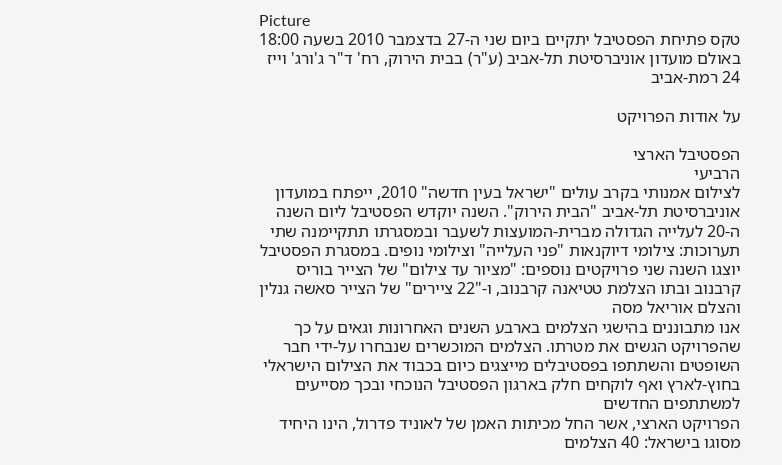Picture
טקס פתיחת הפסטיבל יתקיים ביום שני ה-27 בדצמבר 2010 בשעה 18:00 באולם מועדון אוניברסיטת תל-אביב (ע"ר) בבית הירוק, רח' ד"ר ג'ורג' וייז 24 רמת-אביב

על אודות הפרויקט

הפסטיבל הארצי
הרביעי
לצילום אמנותי בקרב עולים "ישראל בעין חדשה" 2010, ייפתח במועדון אוניברסיטת תל-אביב "הבית הירוק". השנה יוקדש הפסטיבל ליום השנה ה-20 לעלייה הגדולה מברית-המועצות לשעבר ובמסגרתו תתקיימנה שתי תערוכות: צילומי דיוקנאות "פני העלייה" וצילומי נופים. במסגרת הפסטיבל יוצגו השנה שני פרויקטים נוספים: "מציור עד צילום" של הצייר בוריס קרבנוב ובתו הצלמת טטיאנה קרבנוב, ו-"22 ציירים" של הצייר סאשה גנלין והצלם אוריאל מסה
אנו מתבוננים בהישגי הצלמים בארבע השנים האחרונות וגאים על כך שהפרויקט הגשים את מטרתו. הצלמים המוכשרים שנבחרו על-ידי חבר השופטים והשתתפו בפסטיבלים מייצגים כיום בכבוד את הצילום הישראלי בחוץ-לארץ ואף לוקחים חלק בארגון הפסטיבל הנוכחי ובכך מסייעים למשתתפים החדשים
הפרויקט הארצי, אשר החל מכיתות האמן של לאוניד פדרול, הינו היחיד מסוגו בישראל: 40 הצלמים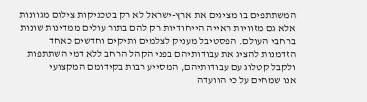המשתתפים בו מציגים את ארץ-ישראל לא רק בטכניקות צילום מגוונות אלא גם מזוויות ראייה הייחודיות רק להם בתור עולים ממדינות שונות ברחבי העולם. הפסטיבל מעניק לצלמים ותיקים וחדשים כאחד הזדמנות להציג את עבודותיהם בפני הקהל הרחב ללא דמי השתתפות ולקבל קטלוג עם עבודותיהם, המסייע רבות בקידומם המקצועי
אנו שמחים על כי הוועדה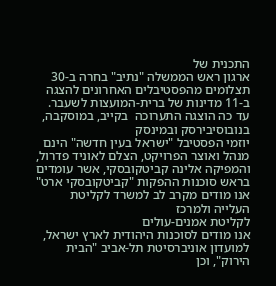התכנית של
ארגון ראש הממשלה "נתיב" בחרה ב-30 תצלומים מהפסטיבלים האחרונים להצגה ב-11 מדינות של ברית-המועצות לשעבר. עד כה הוצגה התערוכה  בקייב, במוסקבה, בנובוסיבירסק ובמינסק
יוזמי הפסטיבל "ישראל בעין חדשה" הינם מנהל ואוצר הפרויקט, הצלם לאוניד פדרול, והמפיקה אלינה קביטקובסקי, אשר עומדים בראש סוכנות ההפקות "קביטקובסקי ארט"
אנו מודים מקרב לב למשרד לקליטת העלייה ולמרכז
לקליטת אמנים-עולים
אנו מודים לסוכנות היהודית לארץ ישראל, למועדון אוניברסיטת תל-אביב "הבית הירוק", וכן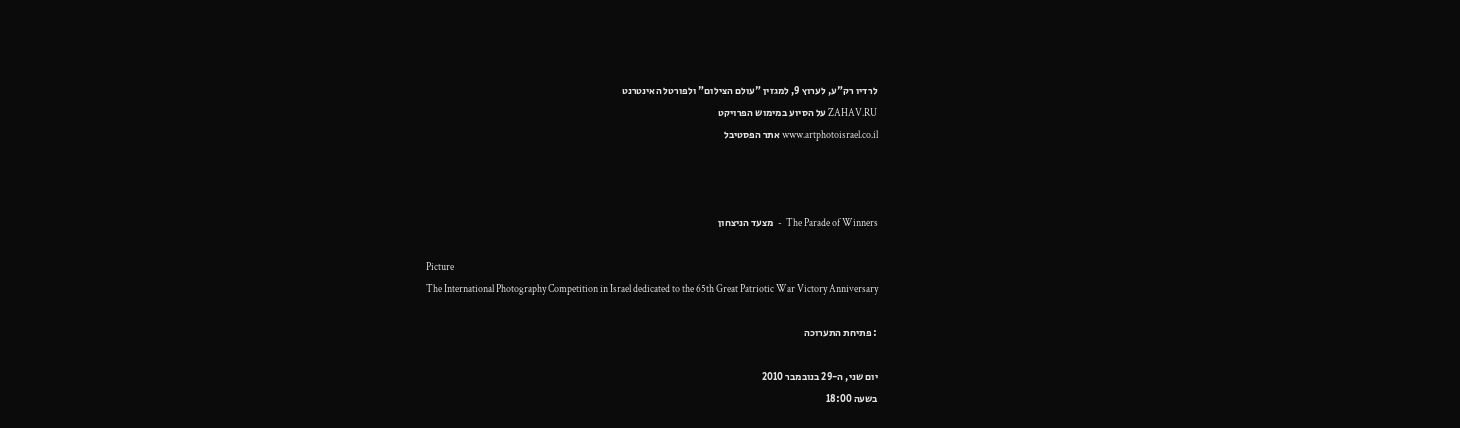לרדיו רק"ע, לערוץ 9, למגזין "עולם הצילום" ולפורטל האינטרנט
ZAHAV.RU על הסיוע במימוש הפרויקט
www.artphotoisrael.co.il אתר הפסטיבל



The Parade of Winners  -  מצעד הניצחון

Picture
The International Photography Competition in Israel dedicated to the 65th Great Patriotic War Victory Anniversary

: פתיחת התערוכה

יום שני, ה-29 בנובמבר 2010
בשעה 18:00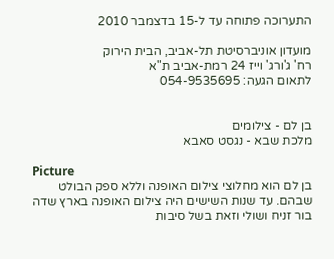התערוכה פתוחה עד ל-15 בדצמבר 2010

מועדון אוניברסיטת תל-אביב, הבית הירוק
רח' ג'ורג' וייז 24 רמת-אביב ת"א
לתאום הגעה: 054-9535695


בן לם - צילומים
מלכת שבא - נגסט סאבא

Picture
בן לם הוא מחלוצי צילום האופנה וללא ספק הבולט שבהם. עד שנות השישים היה צילום האופנה בארץ שדה בור זניח ושולי וזאת בשל סיבות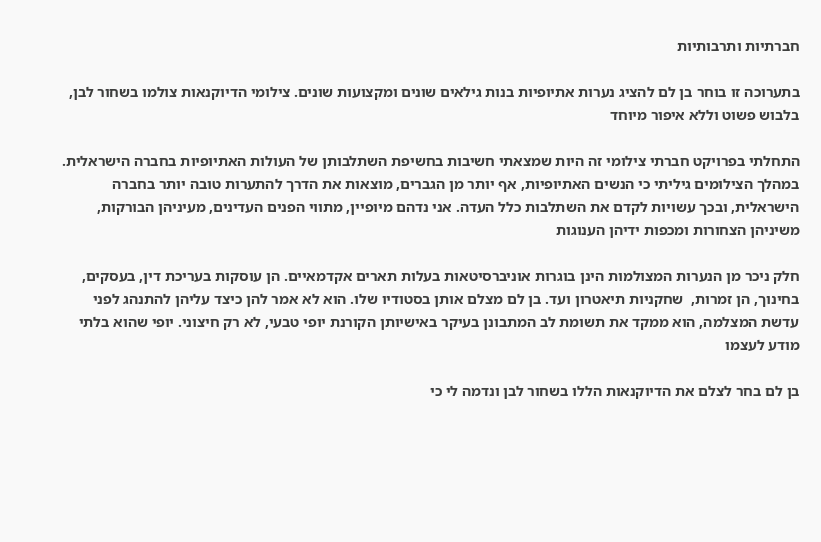חברתיות ותרבותיות

בתערוכה זו בוחר בן לם להציג נערות אתיופיות בנות גילאים שונים ומקצועות שונים. צילומי הדיוקנאות צולמו בשחור לבן, בלבוש פשוט וללא איפור מיוחד

התחלתי בפרויקט חברתי צילומי זה היות שמצאתי חשיבות בחשיפת השתלבותן של העולות האתיופיות בחברה הישראלית. במהלך הצילומים גיליתי כי הנשים האתיופיות, אף יותר מן הגברים, מוצאות את הדרך להתערות טובה יותר בחברה הישראלית, ובכך עשויות לקדם את השתלבות כלל העדה. אני נדהם מיופיין, מתווי הפנים העדינים, מעיניהן הבורקות, משיניהן הצחורות ומכפות ידיהן הענוגות

חלק ניכר מן הנערות המצולמות הינן בוגרות אוניברסיטאות בעלות תארים אקדמאיים. הן עוסקות בעריכת דין, בעסקים, בחינוך, הן זמרות,  שחקניות תיאטרון ועד. בן לם מצלם אותן בסטודיו שלו. הוא לא אמר להן כיצד עליהן להתנהג לפני עדשת המצלמה, הוא ממקד את תשומת לב המתבונן בעיקר באישיותן הקורנת יופי טבעי, לא רק חיצוני. יופי שהוא בלתי מודע לעצמו

בן לם בחר לצלם את הדיוקנאות הללו בשחור לבן ונדמה לי כי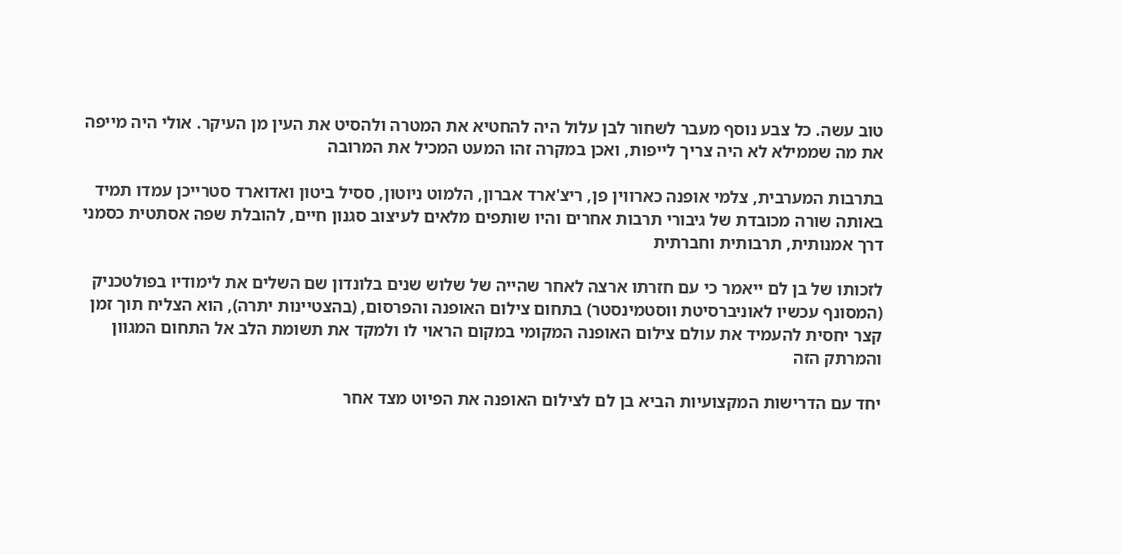טוב עשה. כל צבע נוסף מעבר לשחור לבן עלול היה להחטיא את המטרה ולהסיט את העין מן העיקר. אולי היה מייפה את מה שממילא לא היה צריך לייפות, ואכן במקרה זהו המעט המכיל את המרובה

בתרבות המערבית, צלמי אופנה כארווין פן, ריצ'ארד אברון, הלמוט ניוטון, ססיל ביטון ואדוארד סטרייכן עמדו תמיד באותה שורה מכובדת של גיבורי תרבות אחרים והיו שותפים מלאים לעיצוב סגנון חיים, להובלת שפה אסתטית כסמני דרך אמנותית, תרבותית וחברתית

לזכותו של בן לם ייאמר כי עם חזרתו ארצה לאחר שהייה של שלוש שנים בלונדון שם השלים את לימודיו בפולטכניק (המסונף עכשיו לאוניברסיטת ווסטמינסטר) בתחום צילום האופנה והפרסום, (בהצטיינות יתרה), הוא הצליח תוך זמן קצר יחסית להעמיד את עולם צילום האופנה המקומי במקום הראוי לו ולמקד את תשומת הלב אל התחום המגוון והמרתק הזה

יחד עם הדרישות המקצועיות הביא בן לם לצילום האופנה את הפיוט מצד אחר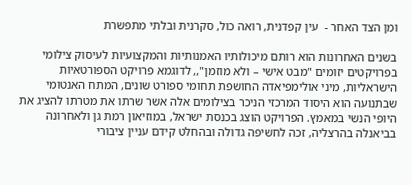ומן הצד האחר -  עין קפדנית, רואה כול, סקרנית ובלתי מתפשרת

בשנים האחרונות הוא רותם מיכולותיו האמנותיות והמקצועיות לעיסוק צילומי בפרויקטים יזומים "מבט אישי – ולא מוזמן",, לדוגמא פרויקט הספורטאיות הישראליות, מיני אולימפיאדה החושפת תחומי ספורט שונים, המתח האנטומי שבתנועה הוא היסוד המרכזי הניכר בצילומים אלה אשר שרתו את מטרתו להציג את היופי הנשי במאמץ. הפרויקט הוצג בכנסת ישראל, במוזיאון רמת גן ולאחרונה בביאנלה בהרצליה, זכה לחשיפה גדולה ובהחלט קידם עניין ציבורי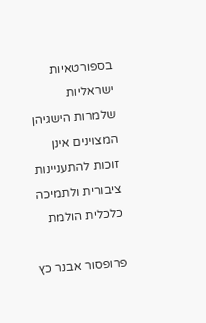בספורטאיות ישראליות שלמרות הישגיהן המצוינים אינן זוכות להתעניינות ציבורית ולתמיכה כלכלית הולמת

פרופסור אבנר כץ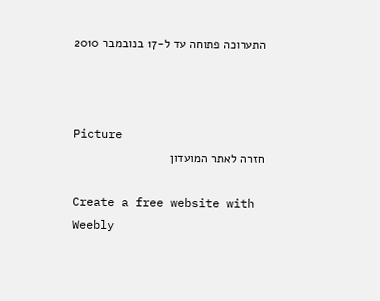התערוכה פתוחה עד ל-17 בנובמבר 2010



Picture
חזרה לאתר המועדון

Create a free website with Weebly